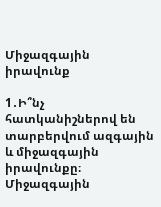Միջազգային իրավունք

1․Ի՞նչ հատկանիշներով են տարբերվում ազգային և միջազգային իրավունքը։
Միջազգային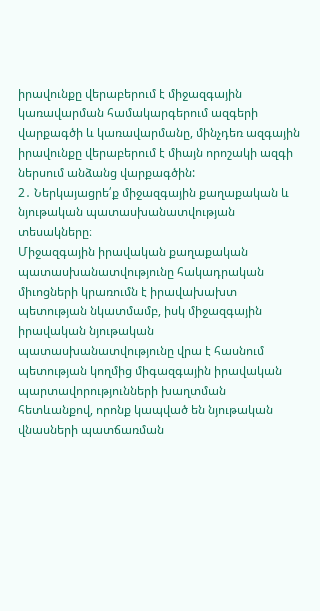իրավունքը վերաբերում է միջազգային կառավարման համակարգերում ազգերի վարքագծի և կառավարմանը, մինչդեռ ազգային իրավունքը վերաբերում է միայն որոշակի ազգի ներսում անձանց վարքագծին:
2․ Ներկայացրե՛ք միջազգային քաղաքական և նյութական պատասխանատվության տեսակները։
Միջազգային իրավական քաղաքական պատասխանատվությունը հակադրական միւոցների կրառումն է իրավախախտ պետության նկատմամբ, իսկ միջազգային իրավական նյութական պատասխանատվությունը վրա է հասնում պետության կողմից միգազգային իրավական պարտավորությունների խաղտման հետևանքով, որոնք կապված են նյութական վնասների պատճառման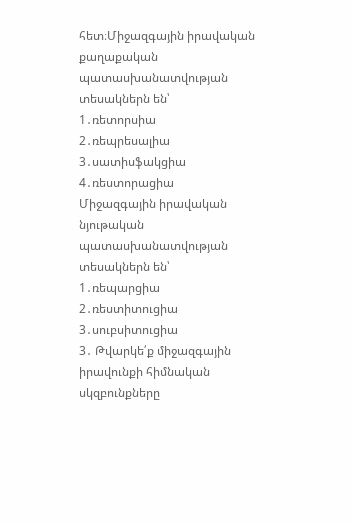հետ։Միջազգային իրավական քաղաքական պատասխանատվության տեսակներն են՝
1․ռետորսիա
2․ռեպրեսալիա
3․սատիսֆակցիա
4․ռեստորացիա
Միջազգային իրավական նյութական պատասխանատվության տեսակներն են՝
1․ռեպարցիա
2․ռեստիտուցիա
3․սուբսիտուցիա
3․ Թվարկե՛ք միջազգային իրավունքի հիմնական սկզբունքները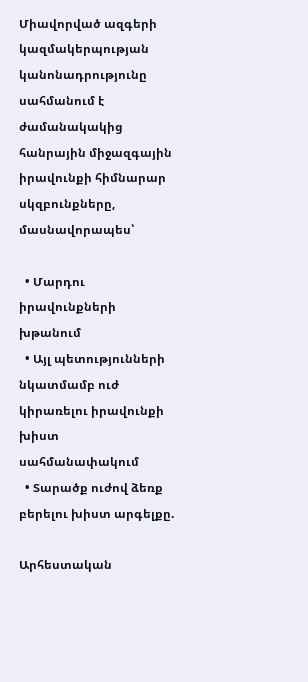Միավորված ազգերի կազմակերպության կանոնադրությունը սահմանում է ժամանակակից հանրային միջազգային իրավունքի հիմնարար սկզբունքները, մասնավորապես՝

  • Մարդու իրավունքների խթանում
  • Այլ պետությունների նկատմամբ ուժ կիրառելու իրավունքի խիստ սահմանափակում
  • Տարածք ուժով ձեռք բերելու խիստ արգելքը.

Արհեստական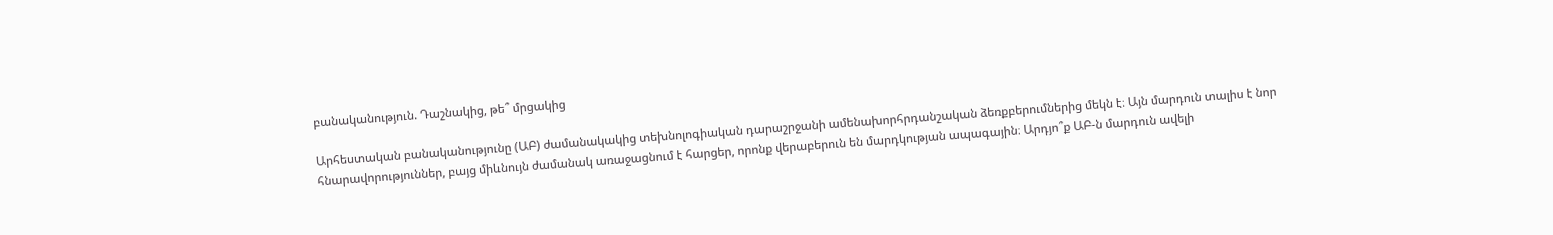բանականություն. Դաշնակից, թե՞ մրցակից

Արհեստական բանականությունը (ԱԲ) ժամանակակից տեխնոլոգիական դարաշրջանի ամենախորհրդանշական ձեռքբերումներից մեկն է։ Այն մարդուն տալիս է նոր հնարավորություններ, բայց միևնույն ժամանակ առաջացնում է հարցեր, որոնք վերաբերուն են մարդկության ապագային։ Արդյո՞ք ԱԲ-ն մարդուն ավելի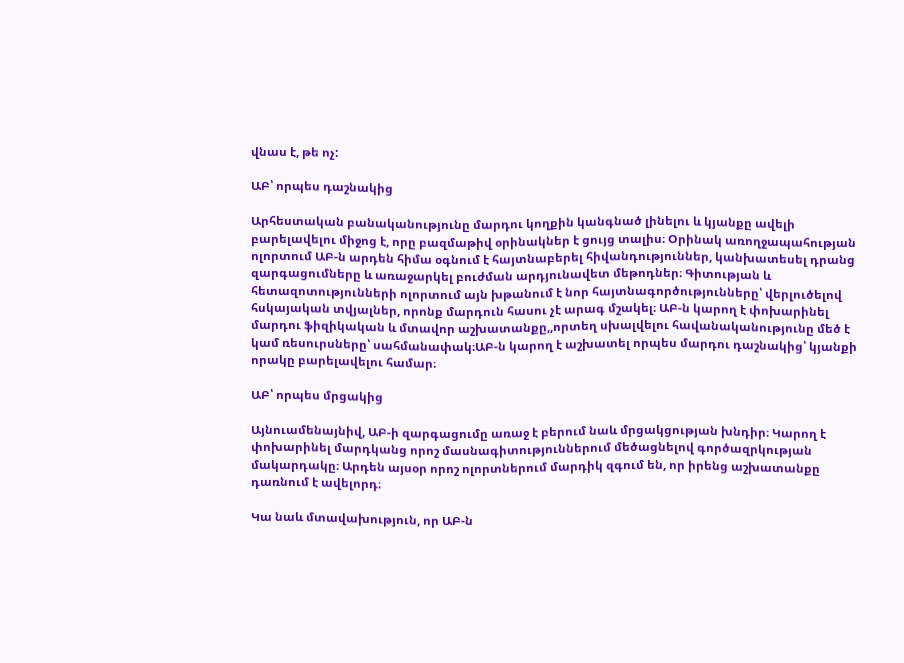վնաս է, թե ոչ:

ԱԲ՝ որպես դաշնակից

Արհեստական բանականությունը մարդու կողքին կանգնած լինելու և կյանքը ավելի բարելավելու միջոց է, որը բազմաթիվ օրինակներ է ցույց տալիս։ Օրինակ առողջապահության ոլորտում ԱԲ-ն արդեն հիմա օգնում է հայտնաբերել հիվանդություններ, կանխատեսել դրանց զարգացումները և առաջարկել բուժման արդյունավետ մեթոդներ։ Գիտության և հետազոտությունների ոլորտում այն խթանում է նոր հայտնագործությունները՝ վերլուծելով հսկայական տվյալներ, որոնք մարդուն հասու չէ արագ մշակել։ ԱԲ-ն կարող է փոխարինել մարդու ֆիզիկական և մտավոր աշխատանքը,,որտեղ սխալվելու հավանականությունը մեծ է կամ ռեսուրսները՝ սահմանափակ։ԱԲ-ն կարող է աշխատել որպես մարդու դաշնակից՝ կյանքի որակը բարելավելու համար։

ԱԲ՝ որպես մրցակից

Այնուամենայնիվ, ԱԲ-ի զարգացումը առաջ է բերում նաև մրցակցության խնդիր։ Կարող է փոխարինել մարդկանց որոշ մասնագիտություններում մեծացնելով գործազրկության մակարդակը։ Արդեն այսօր որոշ ոլորտներում մարդիկ զգում են, որ իրենց աշխատանքը դառնում է ավելորդ։

Կա նաև մտավախություն, որ ԱԲ-ն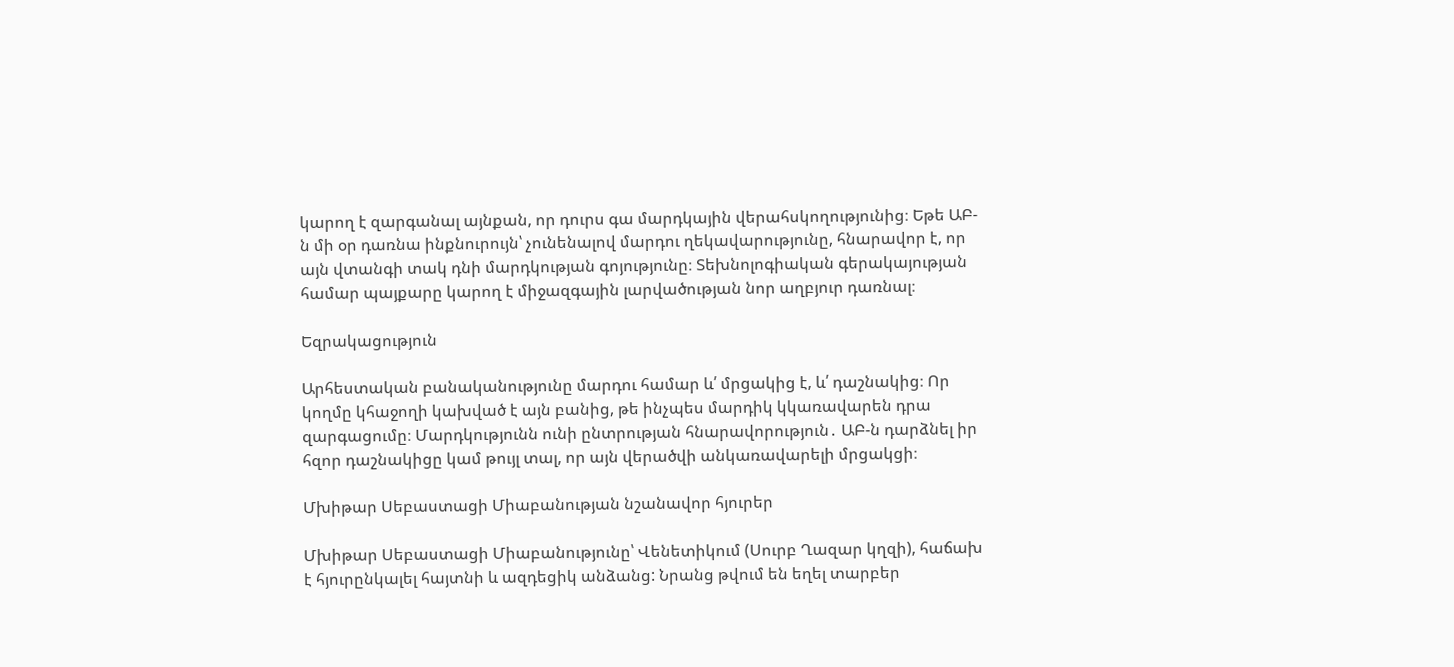կարող է զարգանալ այնքան, որ դուրս գա մարդկային վերահսկողությունից։ Եթե ԱԲ-ն մի օր դառնա ինքնուրույն՝ չունենալով մարդու ղեկավարությունը, հնարավոր է, որ այն վտանգի տակ դնի մարդկության գոյությունը։ Տեխնոլոգիական գերակայության համար պայքարը կարող է միջազգային լարվածության նոր աղբյուր դառնալ։

Եզրակացություն

Արհեստական բանականությունը մարդու համար և՛ մրցակից է, և՛ դաշնակից։ Որ կողմը կհաջողի կախված է այն բանից, թե ինչպես մարդիկ կկառավարեն դրա զարգացումը։ Մարդկությունն ունի ընտրության հնարավորություն․ ԱԲ-ն դարձնել իր հզոր դաշնակիցը կամ թույլ տալ, որ այն վերածվի անկառավարելի մրցակցի։

Մխիթար Սեբաստացի Միաբանության նշանավոր հյուրեր

Մխիթար Սեբաստացի Միաբանությունը՝ Վենետիկում (Սուրբ Ղազար կղզի), հաճախ է հյուրընկալել հայտնի և ազդեցիկ անձանց: Նրանց թվում են եղել տարբեր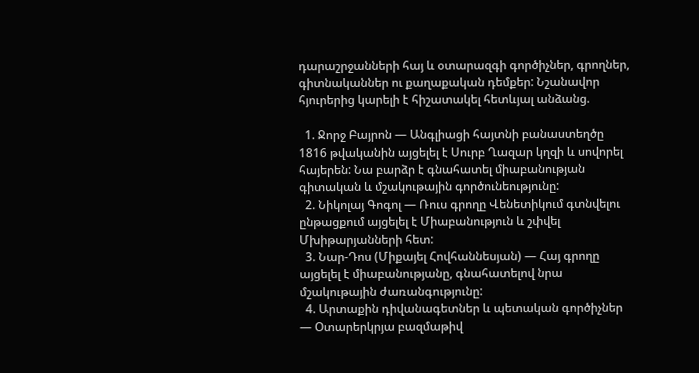դարաշրջանների հայ և օտարազգի գործիչներ, գրողներ, գիտնականներ ու քաղաքական դեմքեր: Նշանավոր հյուրերից կարելի է հիշատակել հետևյալ անձանց.

  1. Ջորջ Բայրոն — Անգլիացի հայտնի բանաստեղծը 1816 թվականին այցելել է Սուրբ Ղազար կղզի և սովորել հայերեն: Նա բարձր է գնահատել միաբանության գիտական և մշակութային գործունեությունը:
  2. Նիկոլայ Գոգոլ — Ռուս գրողը Վենետիկում գտնվելու ընթացքում այցելել է Միաբանություն և շփվել Մխիթարյանների հետ:
  3. Նար-Դոս (Միքայել Հովհաննեսյան) — Հայ գրողը այցելել է միաբանությանը, գնահատելով նրա մշակութային ժառանգությունը:
  4. Արտաքին դիվանագետներ և պետական գործիչներ — Օտարերկրյա բազմաթիվ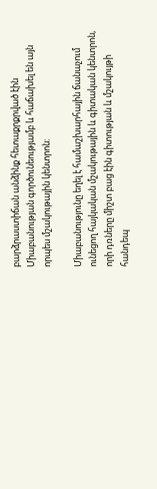բարձրաստիճան անձինք հետաքրքրված էին Միաբանության գործունեությամբ և հաճախել են այն որպես մշակութային կենտրոն:

Միաբանությունը եղել է համաշխարհային ճանաչում ունեցող հայկական մշակութային և գիտական կենտրոն, որի դռները միշտ բաց էին գիտության և մշակույթի հանդեպ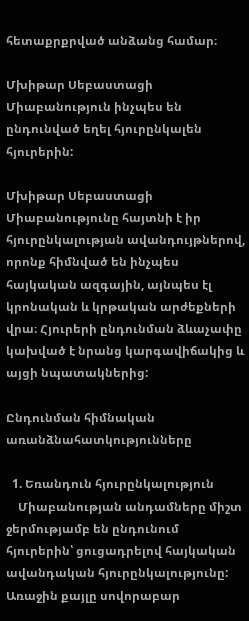հետաքրքրված անձանց համար։

Մխիթար Սեբաստացի Միաբանություն ինչպես են ընդունված եղել հյուրընկալեն հյուրերին:

Մխիթար Սեբաստացի Միաբանությունը հայտնի է իր հյուրընկալության ավանդույթներով, որոնք հիմնված են ինչպես հայկական ազգային, այնպես էլ կրոնական և կրթական արժեքների վրա։ Հյուրերի ընդունման ձևաչափը կախված է նրանց կարգավիճակից և այցի նպատակներից:

Ընդունման հիմնական առանձնահատկությունները

  1. Եռանդուն հյուրընկալություն
    Միաբանության անդամները միշտ ջերմությամբ են ընդունում հյուրերին՝ ցուցադրելով հայկական ավանդական հյուրընկալությունը: Առաջին քայլը սովորաբար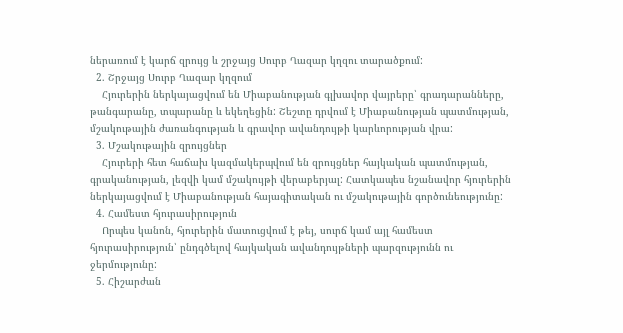ներառում է կարճ զրույց և շրջայց Սուրբ Ղազար կղզու տարածքում:
  2. Շրջայց Սուրբ Ղազար կղզում
    Հյուրերին ներկայացվում են Միաբանության գլխավոր վայրերը՝ գրադարանները, թանգարանը, տպարանը և եկեղեցին: Շեշտը դրվում է Միաբանության պատմության, մշակութային ժառանգության և գրավոր ավանդույթի կարևորության վրա:
  3. Մշակութային զրույցներ
    Հյուրերի հետ հաճախ կազմակերպվում են զրույցներ հայկական պատմության, գրականության, լեզվի կամ մշակույթի վերաբերյալ: Հատկապես նշանավոր հյուրերին ներկայացվում է Միաբանության հայագիտական ու մշակութային գործունեությունը:
  4. Համեստ հյուրասիրություն
    Որպես կանոն, հյուրերին մատուցվում է թեյ, սուրճ կամ այլ համեստ հյուրասիրություն՝ ընդգծելով հայկական ավանդույթների պարզությունն ու ջերմությունը:
  5. Հիշարժան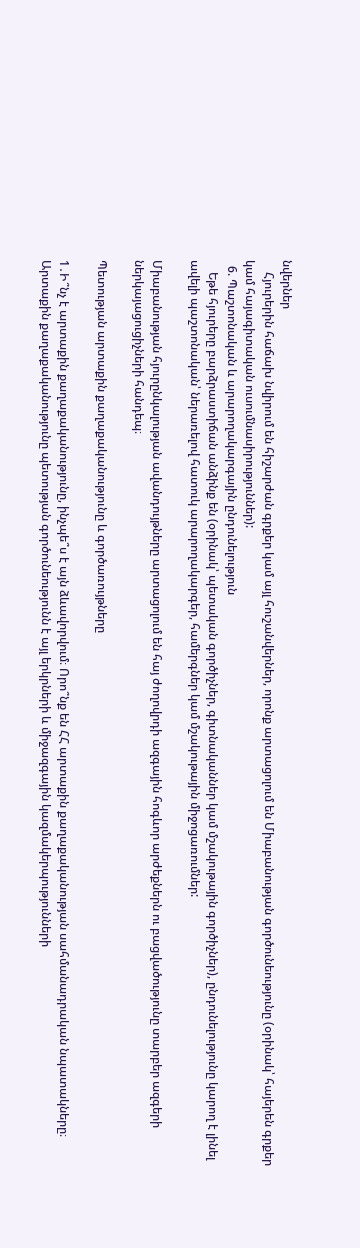նվերներ
    Հյուրերին հաճախ նվիրում են հիշարժան գրքեր կամ այլ հուշանվերներ, որոնք արտացոլում են Միաբանության գործունեությունը (օրինակ՝ հայերեն գրքեր կամ հայագիտական ուսումնասիրություններ):
  6. Պաշտոնական և արարողակարգային ընդունելություն
    Եթե հյուրերը բարձրաստիճան անձինք են (օրինակ՝ պետական գործիչներ, գիտնականներ կամ մշակութային գործիչներ), ընդունելությունը կարող է լինել ավելի պաշտոնական՝ ներառելով հատուկ արարողակարգեր, համերգներ կամ մշակութային միջոցառումներ:

Միաբանության հյուրընկալության ավանդույթները արտացոլում են հայ ժողովրդի ազգային հոգևոր արժեքներն ու բացվածությունը տարբեր ազգերի ներկայացուցիչների հանդեպ։

Պետության արտաքին քաղաքականությունը և գործառույթները

1․Ի՞նչ է արտաքին քաղաքականությունը, ինչպե՞ս է այն ձևավորվում։ Որո՞նք են ՀՀ արտաքին քաղաքականության սահմանադրական նպատակները։
Արտաքին քաղաքականությունը պետության գործունեությունն է այլ երկրների և միջազգային կազմակերպությունների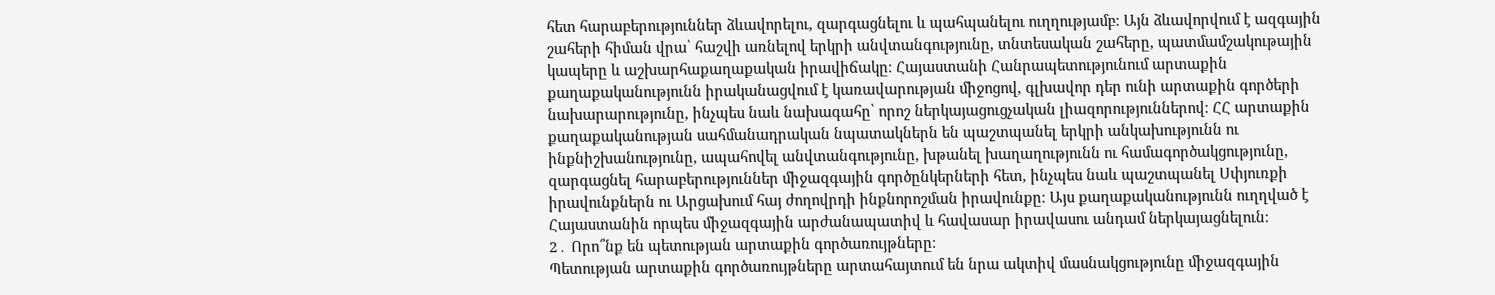հետ հարաբերություններ ձևավորելու, զարգացնելու և պահպանելու ուղղությամբ։ Այն ձևավորվում է ազգային շահերի հիման վրա՝ հաշվի առնելով երկրի անվտանգությունը, տնտեսական շահերը, պատմամշակութային կապերը և աշխարհաքաղաքական իրավիճակը։ Հայաստանի Հանրապետությունում արտաքին քաղաքականությունն իրականացվում է կառավարության միջոցով, գլխավոր դեր ունի արտաքին գործերի նախարարությունը, ինչպես նաև նախագահը՝ որոշ ներկայացուցչական լիազորություններով։ ՀՀ արտաքին քաղաքականության սահմանադրական նպատակներն են պաշտպանել երկրի անկախությունն ու ինքնիշխանությունը, ապահովել անվտանգությունը, խթանել խաղաղությունն ու համագործակցությունը, զարգացնել հարաբերություններ միջազգային գործընկերների հետ, ինչպես նաև պաշտպանել Սփյուռքի իրավունքներն ու Արցախում հայ ժողովրդի ինքնորոշման իրավունքը։ Այս քաղաքականությունն ուղղված է Հայաստանին որպես միջազգային արժանապատիվ և հավասար իրավասու անդամ ներկայացնելուն։
2․ Որո՞նք են պետության արտաքին գործառույթները։
Պետության արտաքին գործառույթները արտահայտում են նրա ակտիվ մասնակցությունը միջազգային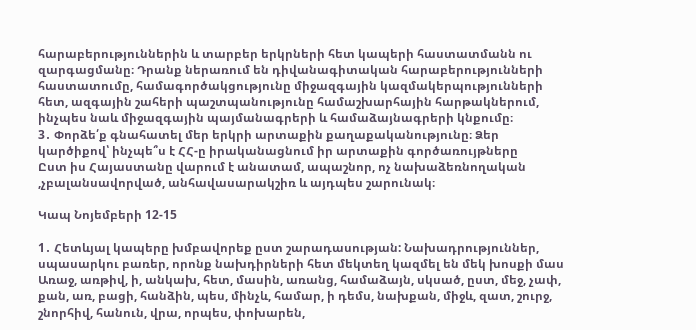հարաբերություններին և տարբեր երկրների հետ կապերի հաստատմանն ու զարգացմանը։ Դրանք ներառում են դիվանագիտական հարաբերությունների հաստատումը, համագործակցությունը միջազգային կազմակերպությունների հետ, ազգային շահերի պաշտպանությունը համաշխարհային հարթակներում, ինչպես նաև միջազգային պայմանագրերի և համաձայնագրերի կնքումը։
3․ Փորձե՛ք գնահատել մեր երկրի արտաքին քաղաքականությունը։ Ձեր կարծիքով՝ ինչպե՞ս է ՀՀ-ը իրականացնում իր արտաքին գործառույթները
Ըստ իս Հայաստանը վարում է անատամ, ապաշնոր, ոչ նախաձեռնողական ,չբալանսավորված, անհավասարակշիռ և այդպես շարունակ։

Կապ Նոյեմբերի 12-15

1․ Հետևյալ կապերը խմբավորեք ըստ շարադասության: Նախադրություններ, սպասարկու բառեր, որոնք նախդիրների հետ մեկտեղ կազմել են մեկ խոսքի մաս Առաջ, առթիվ, ի, անկախ, հետ, մասին, առանց, համաձայն, սկսած, ըստ, մեջ, չափ, քան, առ, բացի, հանձին, պես, մինչև, համար, ի դեմս, նախքան, միջև, զատ, շուրջ, շնորհիվ, հանուն, վրա, որպես, փոխարեն,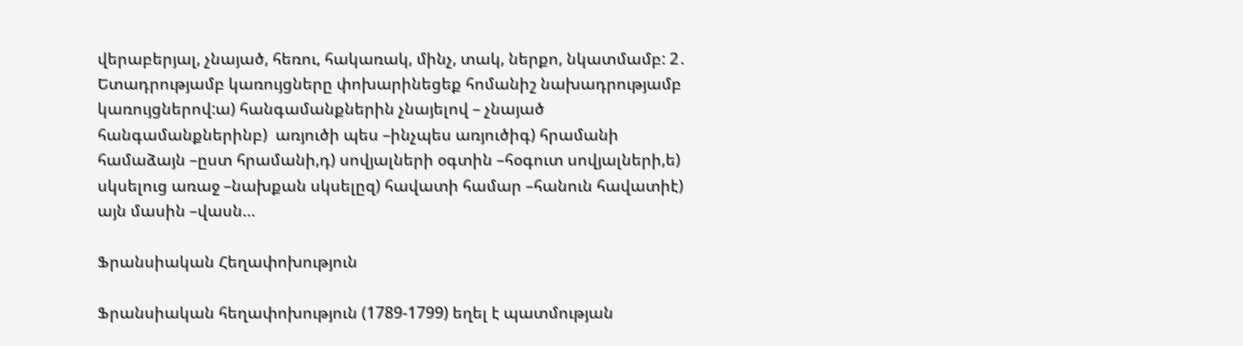վերաբերյալ, չնայած, հեռու, հակառակ, մինչ, տակ, ներքո, նկատմամբ: 2․ Ետադրությամբ կառույցները փոխարինեցեք հոմանիշ նախադրությամբ կառույցներով:ա) հանգամանքներին չնայելով – չնայած հանգամանքներինբ)  առյուծի պես –ինչպես առյուծիգ) հրամանի համաձայն –ըստ հրամանի,դ) սովյալների օգտին –հօգուտ սովյալների,ե) սկսելուց առաջ –նախքան սկսելըզ) հավատի համար –հանուն հավատիէ) այն մասին –վասն…

Ֆրանսիական Հեղափոխություն

Ֆրանսիական հեղափոխություն (1789-1799) եղել է պատմության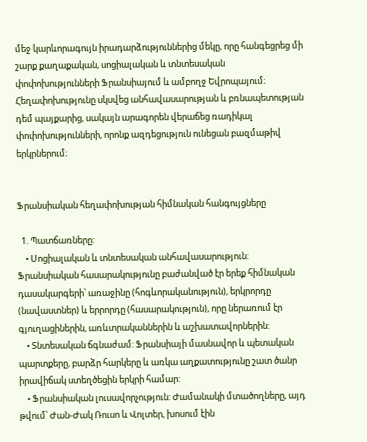մեջ կարևորագույն իրադարձություններից մեկը, որը հանգեցրեց մի շարք քաղաքական, սոցիալական և տնտեսական փոփոխությունների Ֆրանսիայում և ամբողջ Եվրոպայում։ Հեղափոխությունը սկսվեց անհավասարության և բռնապետության դեմ պայքարից, սակայն արագորեն վերաճեց ռադիկալ փոփոխությունների, որոնք ազդեցություն ունեցան բազմաթիվ երկրներում։


Ֆրանսիական հեղափոխության հիմնական հանգույցները

  1. Պատճառները:
    • Սոցիալական և տնտեսական անհավասարություն: Ֆրանսիական հասարակությունը բաժանված էր երեք հիմնական դասակարգերի՝ առաջինը (հոգևորականություն), երկրորդը (նավաստներ) և երրորդը (հասարակություն), որը ներառում էր գյուղացիներին, առևտրականներին և աշխատավորներին:
    • Տնտեսական ճգնաժամ: Ֆրանսիայի մասնավոր և պետական պարտքերը, բարձր հարկերը և առկա աղքատությունը շատ ծանր իրավիճակ ստեղծեցին երկրի համար:
    • Ֆրանսիական լուսավորչություն: Ժամանակի մտածողները, այդ թվում՝ Ժան-Ժակ Ռուսո և Վոլտեր, խոսում էին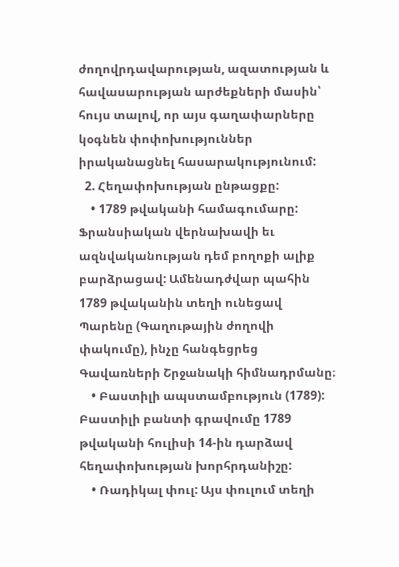ժողովրդավարության, ազատության և հավասարության արժեքների մասին՝ հույս տալով, որ այս գաղափարները կօգնեն փոփոխություններ իրականացնել հասարակությունում:
  2. Հեղափոխության ընթացքը:
    • 1789 թվականի համագումարը: Ֆրանսիական վերնախավի եւ ազնվականության դեմ բողոքի ալիք բարձրացավ: Ամենադժվար պահին 1789 թվականին տեղի ունեցավ Պարենը (Գաղութային ժողովի փակումը), ինչը հանգեցրեց Գավառների Շրջանակի հիմնադրմանը։
    • Բաստիլի ապստամբություն (1789): Բաստիլի բանտի գրավումը 1789 թվականի հուլիսի 14-ին դարձավ հեղափոխության խորհրդանիշը:
    • Ռադիկալ փուլ: Այս փուլում տեղի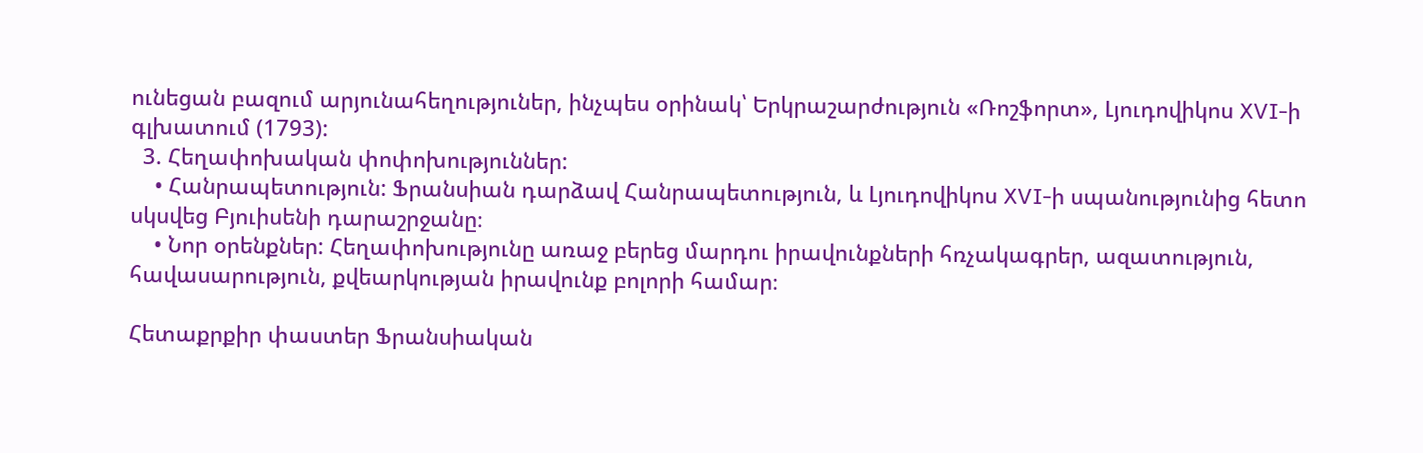ունեցան բազում արյունահեղություներ, ինչպես օրինակ՝ Երկրաշարժություն «Ռոշֆորտ», Լյուդովիկոս XVI-ի գլխատում (1793):
  3. Հեղափոխական փոփոխություններ:
    • Հանրապետություն: Ֆրանսիան դարձավ Հանրապետություն, և Լյուդովիկոս XVI-ի սպանությունից հետո սկսվեց Բյուիսենի դարաշրջանը։
    • Նոր օրենքներ: Հեղափոխությունը առաջ բերեց մարդու իրավունքների հռչակագրեր, ազատություն, հավասարություն, քվեարկության իրավունք բոլորի համար։

Հետաքրքիր փաստեր Ֆրանսիական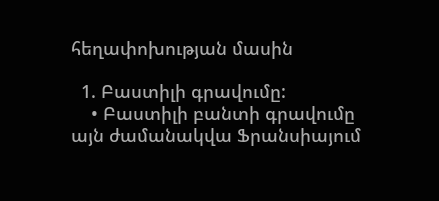հեղափոխության մասին

  1. Բաստիլի գրավումը:
    • Բաստիլի բանտի գրավումը այն ժամանակվա Ֆրանսիայում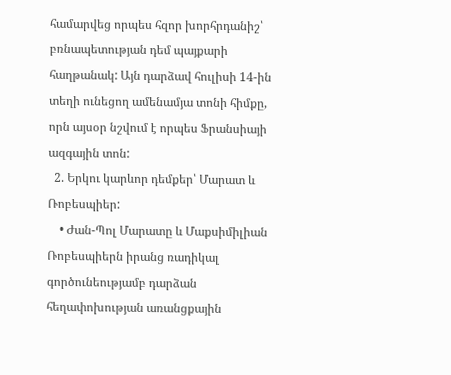համարվեց որպես հզոր խորհրդանիշ՝ բռնապետության դեմ պայքարի հաղթանակ: Այն դարձավ հուլիսի 14-ին տեղի ունեցող ամենամյա տոնի հիմքը, որն այսօր նշվում է որպես Ֆրանսիայի ազգային տոն:
  2. Երկու կարևոր դեմքեր՝ Մարատ և Ռոբեսպիեր:
    • Ժան-Պոլ Մարատը և Մաքսիմիլիան Ռոբեսպիերն իրանց ռադիկալ գործունեությամբ դարձան հեղափոխության առանցքային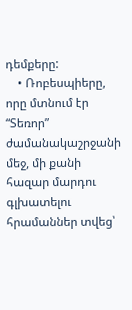դեմքերը:
    • Ռոբեսպիերը, որը մտնում էր “Տեռոր” ժամանակաշրջանի մեջ, մի քանի հազար մարդու գլխատելու հրամաններ տվեց՝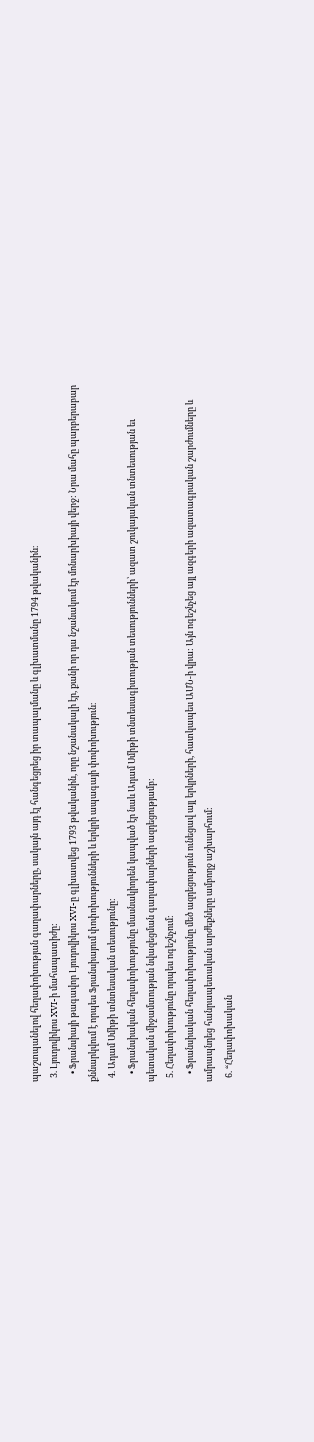պաշտպանելով հեղափոխության գաղափարները, սակայն այդ էլ հանգեցրեց իր տապալմանը և գլխատմանը 1794 թվականին։
  3. Լյուդովիկոս XVI-ի մահապատիժը:
    • Ֆրանսիայի թագավոր Լյուդովիկոս XVI-ը գլխատվեց 1793 թվականին, որը նշանակալի էր, քանի որ դա նշանակում էր մոնարխիայի վերջ: Նրա մահը պարբերաբար քննարկվում է որպես Ֆրանսիայում փոփոխությունների և երկրի ապագայի փոփոխություն։
  4. Ադամ Սմիթի տնտեսական տեսությունը:
    • Ֆրանսիական հեղափոխությունը մասնակիորեն կապված էր նաև Ադամ Սմիթի տնտեսագիտության տեսությունների՝ ազատ շուկայական տնտեսության եւ պետական միջամտության նվազեցման գաղափարների ազդեցությամբ:
  5. Հեղափոխությունը որպես ոգեշնչում:
    • Ֆրանսիական հեղափոխությունը մեծ ազդեցություն ունեցավ այլ երկրների, հատկապես ԱՄՆ-ի վրա: Այն ոգեշնչեց այլ ազգերի ազատագրական շարժումները և ամրապնդեց հանրապետական արժեքները ամբողջ աշխարհում:
  6. “Հեղափոխական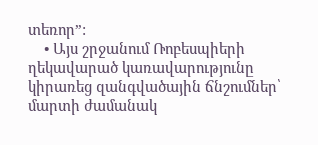տեռոր”:
    • Այս շրջանում Ռոբեսպիերի ղեկավարած կառավարությունը կիրառեց զանգվածային ճնշումներ՝ մարտի ժամանակ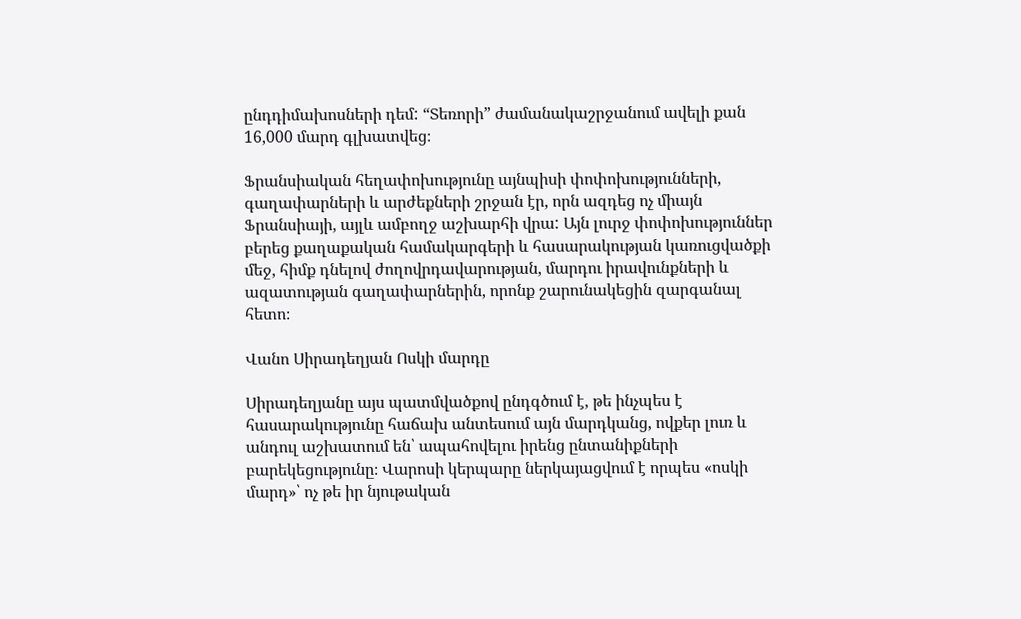ընդդիմախոսների դեմ: “Տեռորի” ժամանակաշրջանում ավելի քան 16,000 մարդ գլխատվեց։

Ֆրանսիական հեղափոխությունը այնպիսի փոփոխությունների, գաղափարների և արժեքների շրջան էր, որն ազդեց ոչ միայն Ֆրանսիայի, այլև ամբողջ աշխարհի վրա: Այն լուրջ փոփոխություններ բերեց քաղաքական համակարգերի և հասարակության կառուցվածքի մեջ, հիմք դնելով ժողովրդավարության, մարդու իրավունքների և ազատության գաղափարներին, որոնք շարունակեցին զարգանալ հետո։

Վանո Սիրադեղյան Ոսկի մարդը

Սիրադեղյանը այս պատմվածքով ընդգծում է, թե ինչպես է հասարակությունը հաճախ անտեսում այն մարդկանց, ովքեր լուռ և անդուլ աշխատում են՝ ապահովելու իրենց ընտանիքների բարեկեցությունը։ Վարոսի կերպարը ներկայացվում է որպես «ոսկի մարդ»՝ ոչ թե իր նյութական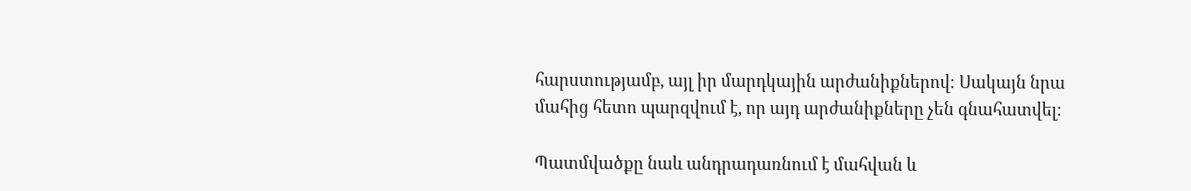հարստությամբ, այլ իր մարդկային արժանիքներով։ Սակայն նրա մահից հետո պարզվում է, որ այդ արժանիքները չեն գնահատվել։

Պատմվածքը նաև անդրադառնում է մահվան և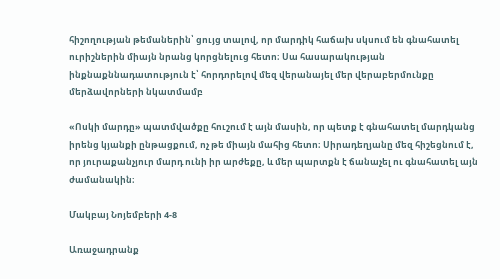հիշողության թեմաներին՝ ցույց տալով, որ մարդիկ հաճախ սկսում են գնահատել ուրիշներին միայն նրանց կորցնելուց հետո։ Սա հասարակության ինքնաքննադատություն է՝ հորդորելով մեզ վերանայել մեր վերաբերմունքը մերձավորների նկատմամբ

«Ոսկի մարդը» պատմվածքը հուշում է այն մասին, որ պետք է գնահատել մարդկանց իրենց կյանքի ընթացքում, ոչ թե միայն մահից հետո։ Սիրադեղյանը մեզ հիշեցնում է, որ յուրաքանչյուր մարդ ունի իր արժեքը, և մեր պարտքն է ճանաչել ու գնահատել այն ժամանակին։

Մակբայ Նոյեմբերի 4-8

Առաջադրանք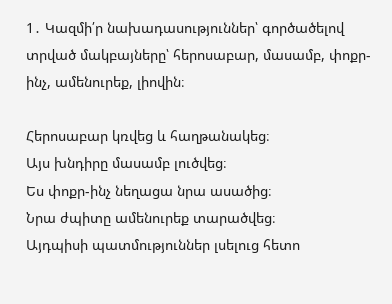1․ Կազմի՛ր նախադասություններ՝ գործածելով տրված մակբայները՝ հերոսաբար, մասամբ, փոքր-ինչ, ամենուրեք, լիովին։

Հերոսաբար կռվեց և հաղթանակեց։
Այս խնդիրը մասամբ լուծվեց։
Ես փոքր-ինչ նեղացա նրա ասածից։
Նրա ժպիտը ամենուրեք տարածվեց։
Այդպիսի պատմություններ լսելուց հետո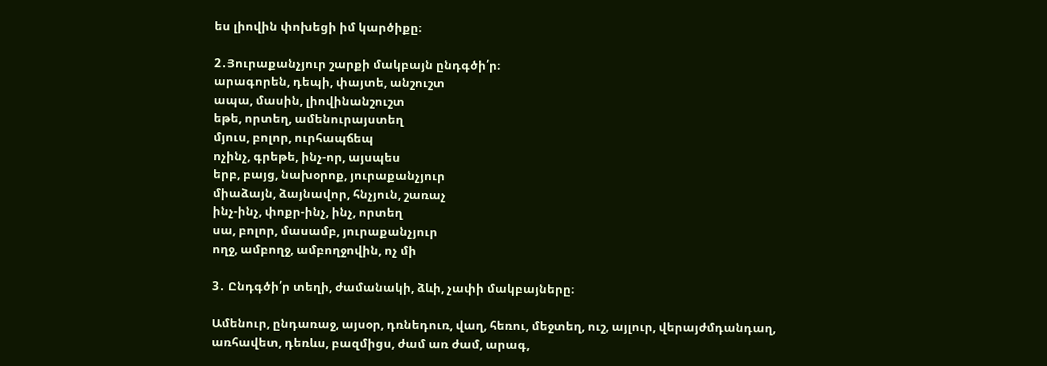ես լիովին փոխեցի իմ կարծիքը։

2․Յուրաքանչյուր շարքի մակբայն ընդգծի՛ր։
արագորեն, դեպի, փայտե, անշուշտ
ապա, մասին, լիովինանշուշտ
եթե, որտեղ, ամենուրայստեղ
մյուս, բոլոր, ուրհապճեպ
ոչինչ, գրեթե, ինչ-որ, այսպես
երբ, բայց, նախօրոք, յուրաքանչյուր
միաձայն, ձայնավոր, հնչյուն, շառաչ
ինչ-ինչ, փոքր-ինչ, ինչ, որտեղ
սա, բոլոր, մասամբ, յուրաքանչյուր
ողջ, ամբողջ, ամբողջովին, ոչ մի

3․ Ընդգծի՛ր տեղի, ժամանակի, ձևի, չափի մակբայները։

Ամենուր, ընդառաջ, այսօր, դռնեդուռ, վաղ, հեռու, մեջտեղ, ուշ, այլուր, վերայժմդանդաղ, առհավետ, դեռևս, բազմիցս, ժամ առ ժամ, արագ,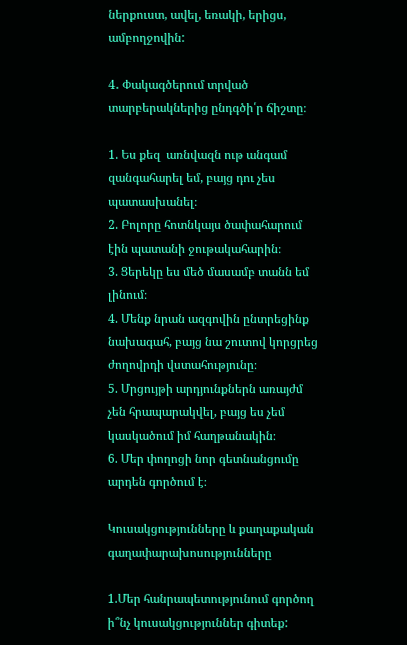ներքուստ, ավել, եռակի, երիցս, ամբողջովին:

4․ Փակագծերում տրված տարբերակներից ընդգծի՛ր ճիշտը։

1. Ես քեզ  առնվազն ութ անգամ զանգահարել եմ, բայց դու չես պատասխանել։
2. Բոլորը հոտնկայս ծափահարում էին պատանի ջութակահարին։
3. Ցերեկը ես մեծ մասամբ տանն եմ լինում։
4. Մենք նրան ազգովին ընտրեցինք նախագահ, բայց նա շուտով կորցրեց ժողովրդի վստահությունը։
5. Մրցույթի արդյունքներն առայժմ չեն հրապարակվել, բայց ես չեմ կասկածում իմ հաղթանակին։
6. Մեր փողոցի նոր գետնանցումը արդեն գործում է։

Կուսակցությունները և քաղաքական գաղափարախոսությունները

1.Մեր հանրապետությունում գործող ի՞նչ կուսակցություններ գիտեք: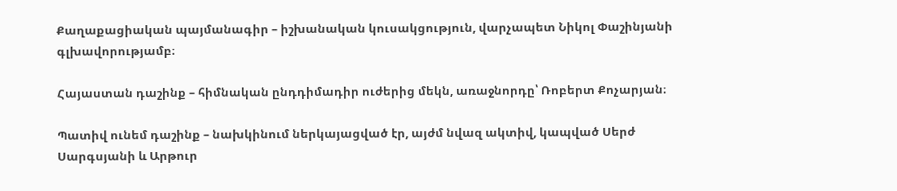Քաղաքացիական պայմանագիր – իշխանական կուսակցություն, վարչապետ Նիկոլ Փաշինյանի գլխավորությամբ։

Հայաստան դաշինք – հիմնական ընդդիմադիր ուժերից մեկն, առաջնորդը՝ Ռոբերտ Քոչարյան։

Պատիվ ունեմ դաշինք – նախկինում ներկայացված էր, այժմ նվազ ակտիվ, կապված Սերժ Սարգսյանի և Արթուր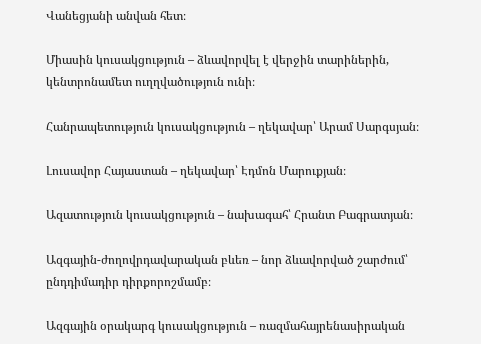Վանեցյանի անվան հետ։

Միասին կուսակցություն – ձևավորվել է վերջին տարիներին, կենտրոնամետ ուղղվածություն ունի։

Հանրապետություն կուսակցություն – ղեկավար՝ Արամ Սարգսյան։

Լուսավոր Հայաստան – ղեկավար՝ Էդմոն Մարուքյան։

Ազատություն կուսակցություն – նախագահ՝ Հրանտ Բագրատյան։

Ազգային-ժողովրդավարական բևեռ – նոր ձևավորված շարժում՝ ընդդիմադիր դիրքորոշմամբ։

Ազգային օրակարգ կուսակցություն – ռազմահայրենասիրական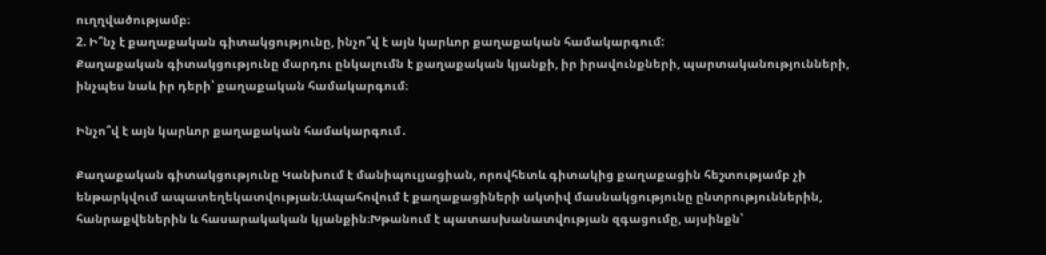ուղղվածությամբ։
2. Ի՞նչ է քաղաքական գիտակցությունը, ինչո՞վ է այն կարևոր քաղաքական համակարգում:
Քաղաքական գիտակցությունը մարդու ընկալումն է քաղաքական կյանքի, իր իրավունքների, պարտականությունների, ինչպես նաև իր դերի՝ քաղաքական համակարգում։

Ինչո՞վ է այն կարևոր քաղաքական համակարգում․

Քաղաքական գիտակցությունը Կանխում է մանիպուլյացիան, որովհետև գիտակից քաղաքացին հեշտությամբ չի ենթարկվում ապատեղեկատվության։Ապահովում է քաղաքացիների ակտիվ մասնակցությունը ընտրություններին, հանրաքվեներին և հասարակական կյանքին։Խթանում է պատասխանատվության զգացումը, այսինքն՝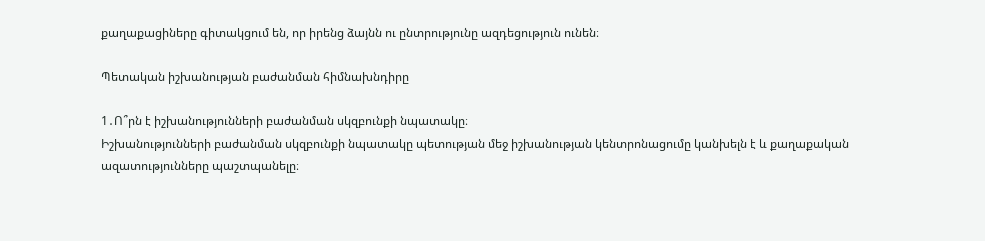քաղաքացիները գիտակցում են, որ իրենց ձայնն ու ընտրությունը ազդեցություն ունեն։

Պետական իշխանության բաժանման հիմնախնդիրը

1․Ո՞րն է իշխանությունների բաժանման սկզբունքի նպատակը։
Իշխանությունների բաժանման սկզբունքի նպատակը պետության մեջ իշխանության կենտրոնացումը կանխելն է և քաղաքական ազատությունները պաշտպանելը։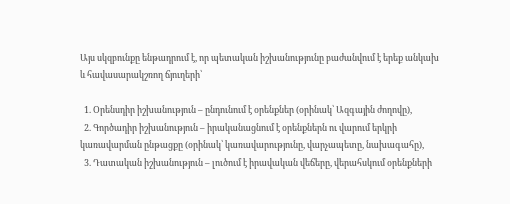Այս սկզբունքը ենթադրում է, որ պետական իշխանությունը բաժանվում է երեք անկախ և հավասարակշռող ճյուղերի՝

  1. Օրենսդիր իշխանություն – ընդունում է օրենքներ (օրինակ՝ Ազգային ժողովը),
  2. Գործադիր իշխանություն – իրականացնում է օրենքներն ու վարում երկրի կառավարման ընթացքը (օրինակ՝ կառավարությունը, վարչապետը, նախագահը),
  3. Դատական իշխանություն – լուծում է իրավական վեճերը, վերահսկում օրենքների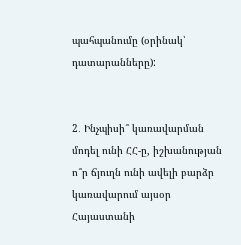պահպանումը (օրինակ՝ դատարանները):


2․ Ինչպիսի՞ կառավարման մոդել ունի ՀՀ-ը, իշխանության ո՞ր ճյուղն ունի ավելի բարձր կառավարում այսօր
Հայաստանի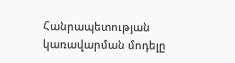Հանրապետության կառավարման մոդելը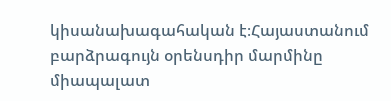կիսանախագահական է։Հայաստանում բարձրագույն օրենսդիր մարմինը միապալատ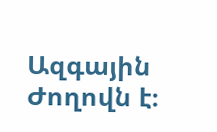Ազգային Ժողովն է։